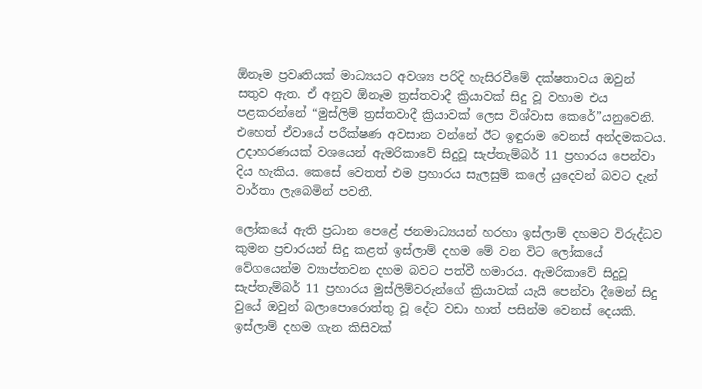ඕනෑම ප්‍රවෘතියක් මාධ්‍යයට අවශ්‍ය පරිදි හැසිරවීමේ දක්ෂතාවය ඔවුන් සතුව ඇත. ඒ අනුව ඕනෑම ත්‍රස්තවාදී ක්‍රියාවක් සිදු වූ වහාම එය පළකරන්නේ “මුස්ලිම් ත්‍රස්තවාදී ක්‍රියාවක් ලෙස විශ්වාස කෙරේ”යනුවෙනි. එහෙත් ඒවායේ පරීක්ෂණ අවසාන වන්නේ ඊට ඉඳුරාම වෙනස් අන්දමකටය. උදාහරණයක් වශයෙන් ඇමරිකාවේ සිදුවූ සැප්තැම්බර් 11 ප්‍රහාරය පෙන්වා දිය හැකිය. කෙසේ වෙතත් එම ප්‍රහාරය සැලසුම් කලේ යුදෙවන් බවට දැන් වාර්තා ලැබෙමින් පවතී.

ලෝකයේ ඇති ප්‍රධාන පෙළේ ජනමාධ්‍යයන් හරහා ඉස්ලාම් දහමට විරුද්ධව කුමන ප්‍රචාරයන් සිදු කළත් ඉස්ලාම් දහම මේ වන විට ලෝකයේ වේගයෙන්ම ව්‍යාප්තවන දහම බවට පත්වී හමාරය. ඇමරිකාවේ සිදුවූ සැප්තැම්බර් 11 ප්‍රහාරය මුස්ලිම්වරුන්ගේ ක්‍රියාවක් යැයි පෙන්වා දීමෙන් සිදු වුයේ ඔවුන් බලාපොරොත්තු වූ දේට වඩා හාත් පසින්ම වෙනස් දෙයකි.  ඉස්ලාම් දහම ගැන කිසිවක්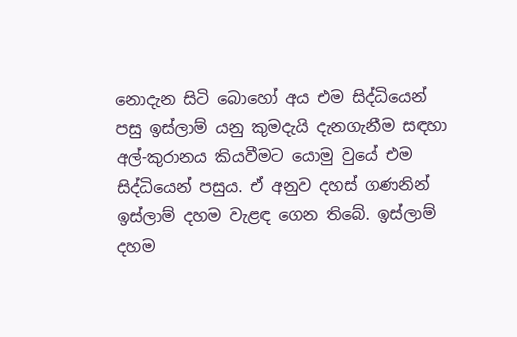නොදැන සිටි බොහෝ අය එම සිද්ධියෙන් පසු ඉස්ලාම් යනු කුමදැයි දැනගැනීම සඳහා අල්-කුරානය කියවීමට යොමු වුයේ එම සිද්ධියෙන් පසුය. ඒ අනුව දහස් ගණනින් ඉස්ලාම් දහම වැළඳ ගෙන තිබේ. ඉස්ලාම් දහම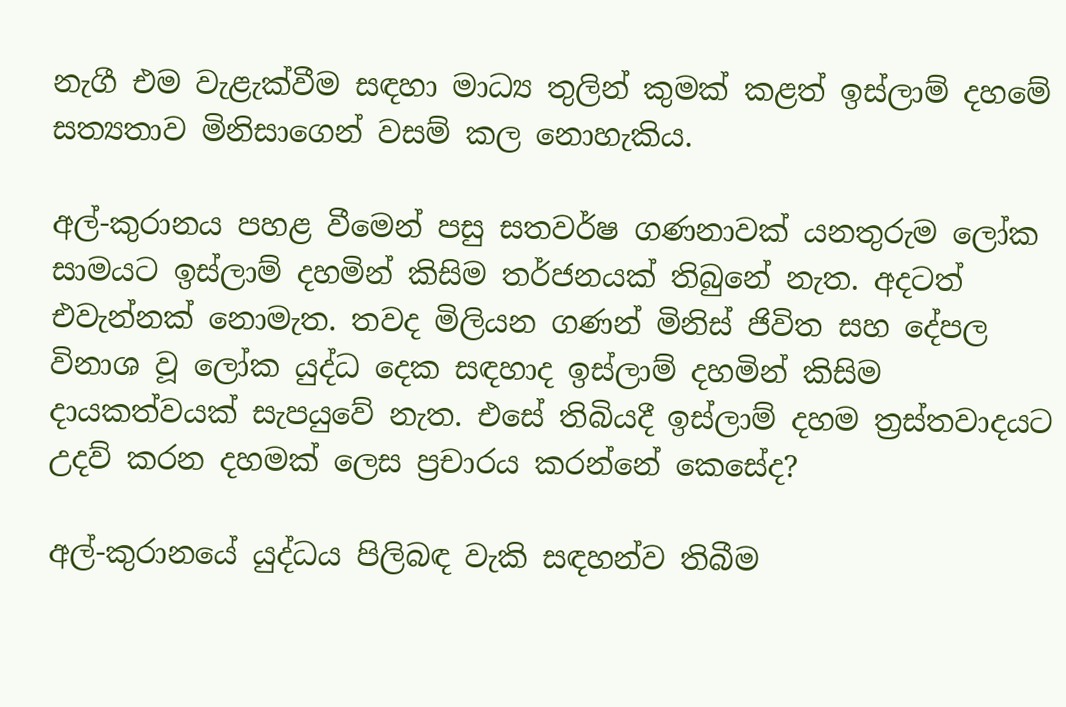නැගී එම වැළැක්වීම සඳහා මාධ්‍ය තුලින් කුමක් කළත් ඉස්ලාම් දහමේ සත්‍යතාව මිනිසාගෙන් වසම් කල නොහැකිය.

අල්-කුරානය පහළ වීමෙන් පසු සතවර්ෂ ගණනාවක් යනතුරුම ලෝක සාමයට ඉස්ලාම් දහමින් කිසිම තර්ජනයක් තිබුනේ නැත. අදටත් එවැන්නක් නොමැත. තවද මිලියන ගණන් මිනිස් ජිවිත සහ දේපල විනාශ වූ ලෝක යුද්ධ දෙක සඳහාද ඉස්ලාම් දහමින් කිසිම දායකත්වයක් සැපයුවේ නැත. එසේ තිබියදී ඉස්ලාම් දහම ත්‍රස්තවාදයට උදව් කරන දහමක් ලෙස ප්‍රචාරය කරන්නේ කෙසේද?

අල්-කුරානයේ යුද්ධය පිලිබඳ වැකි සඳහන්ව තිබීම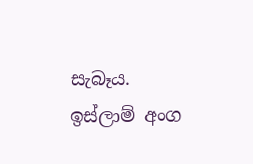සැබෑය. ඉස්ලාම් අංග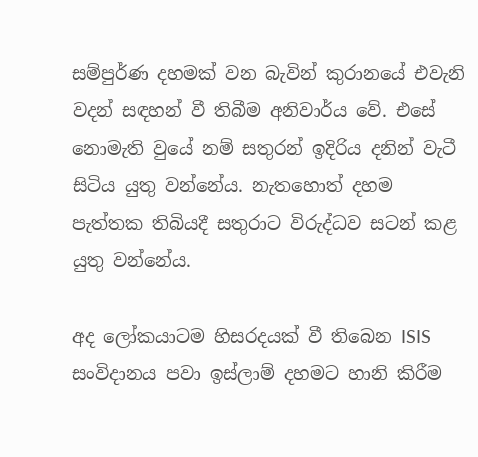සම්පුර්ණ දහමක් වන බැවින් කුරානයේ එවැනි වදන් සඳහන් වී තිබීම අනිවාර්ය වේ. එසේ නොමැති වුයේ නම් සතුරන් ඉදිරිය දනින් වැටී සිටිය යුතු වන්නේය. නැතහොත් දහම පැත්තක තිබියදී සතුරාට විරුද්ධව සටන් කළ යුතු වන්නේය.

අද ලෝකයාටම හිසරදයක් වී තිබෙන ISIS සංවිදානය පවා ඉස්ලාම් දහමට හානි කිරීම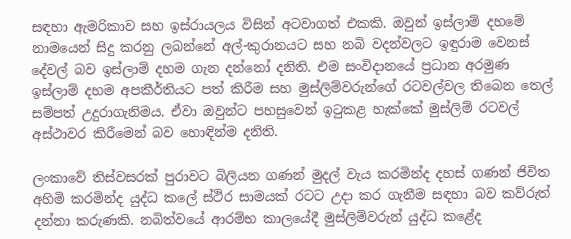සඳහා ඇමරිකාව සහ ඉස්රායලය විසින් අටවාගත් එකකි. ඔවුන් ඉස්ලාම් දහමේ නාමයෙන් සිදු කරනු ලබන්නේ අල්-කුරානයට සහ නබි වදන්වලට ඉඳුරාම වෙනස් දේවල් බව ඉස්ලාම් දහම ගැන දන්නෝ දනිති. එම සංවිදානයේ ප්‍රධාන අරමුණ ඉස්ලාම් දහම අපකීර්තියට පත් කිරීම සහ මුස්ලිම්වරුන්ගේ රටවල්වල තිබෙන තෙල් සම්පත් උදුරාගැනිමය. ඒවා ඔවුන්ට පහසුවෙන් ඉටුකළ හැක්කේ මුස්ලිම් රටවල් අස්ථාවර කිරීමෙන් බව හොඳින්ම දනිති.

ලංකාවේ තිස්වසරක් පුරාවට බිලියන ගණන් මුදල් වැය කරමින්ද දහස් ගණන් ජිවිත අහිමි කරමින්ද යුද්ධ කලේ ස්ථිර සාමයක් රටට උදා කර ගැනීම සඳහා බව කව්රුත් දන්නා කරුණකි. නබිත්වයේ ආරම්භ කාලයේදී මුස්ලිම්වරුන් යුද්ධ කළේද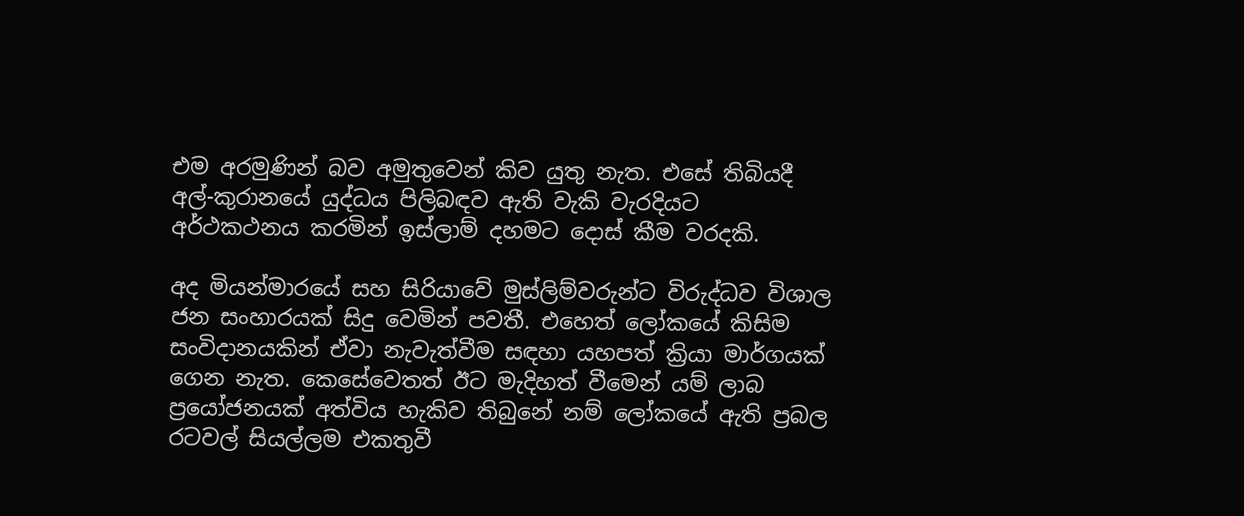එම අරමුණින් බව අමුතුවෙන් කිව යුතු නැත. එසේ තිබියදී අල්-කුරානයේ යුද්ධය පිලිබඳව ඇති වැකි වැරදියට අර්ථකථනය කරමින් ඉස්ලාම් දහමට දොස් කීම වරදකි.

අද මියන්මාරයේ සහ සිරියාවේ මුස්ලිම්වරුන්ට විරුද්ධව විශාල ජන සංහාරයක් සිදු වෙමින් පවතී. එහෙත් ලෝකයේ කිසිම සංවිදානයකින් ඒවා නැවැත්වීම සඳහා යහපත් ක්‍රියා මාර්ගයක් ගෙන නැත. කෙසේවෙතත් ඊට මැදිහත් වීමෙන් යම් ලාබ ප්‍රයෝජනයක් අත්විය හැකිව තිබුනේ නම් ලෝකයේ ඇති ප්‍රබල රටවල් සියල්ලම එකතුවී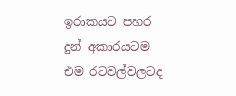ඉරාකයට පහර දුන් අකාරයටම එම රටවල්වලටද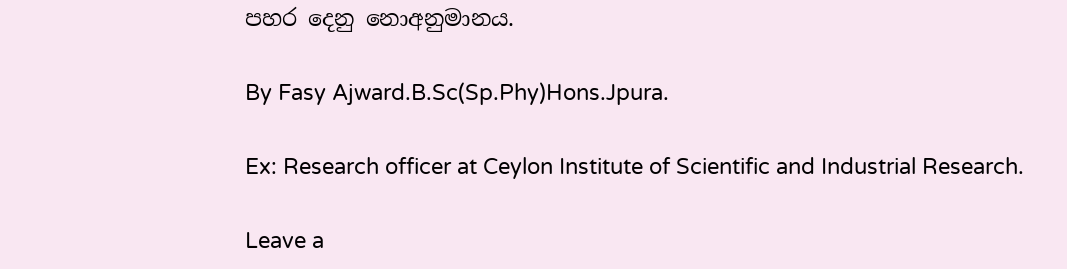පහර දෙනු නොඅනුමානය.

By Fasy Ajward.B.Sc(Sp.Phy)Hons.Jpura.

Ex: Research officer at Ceylon Institute of Scientific and Industrial Research.

Leave a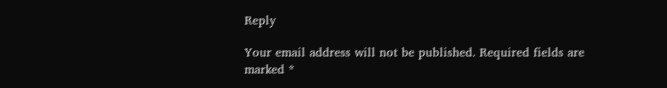Reply

Your email address will not be published. Required fields are marked *